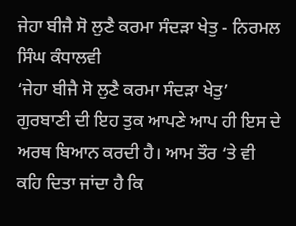ਜੇਹਾ ਬੀਜੈ ਸੋ ਲੁਣੈ ਕਰਮਾ ਸੰਦੜਾ ਖੇਤੁ - ਨਿਰਮਲ ਸਿੰਘ ਕੰਧਾਲਵੀ
‘ਜੇਹਾ ਬੀਜੈ ਸੋ ਲੁਣੈ ਕਰਮਾ ਸੰਦੜਾ ਖੇਤੁ’ ਗੁਰਬਾਣੀ ਦੀ ਇਹ ਤੁਕ ਆਪਣੇ ਆਪ ਹੀ ਇਸ ਦੇ ਅਰਥ ਬਿਆਨ ਕਰਦੀ ਹੈ। ਆਮ ਤੌਰ ‘ਤੇ ਵੀ ਕਹਿ ਦਿਤਾ ਜਾਂਦਾ ਹੈ ਕਿ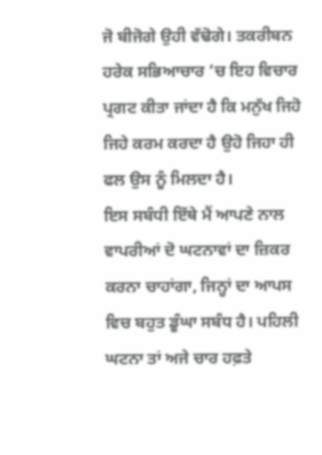ਜੋ ਬੀਜੋਗੇ ਉਹੀ ਵੱਢੋਗੇ। ਤਕਰੀਬਨ ਹਰੇਕ ਸਭਿਆਚਾਰ ‘ਚ ਇਹ ਵਿਚਾਰ ਪ੍ਰਗਟ ਕੀਤਾ ਜਾਂਦਾ ਹੈ ਕਿ ਮਨੁੱਖ ਜਿਹੋ ਜਿਹੇ ਕਰਮ ਕਰਦਾ ਹੈ ਉਹੋ ਜਿਹਾ ਹੀ ਫਲ ਉਸ ਨੂੰ ਮਿਲਦਾ ਹੈ।
ਇਸ ਸਬੰਧੀ ਇੱਥੇ ਮੈਂ ਆਪਣੇ ਨਾਲ ਵਾਪਰੀਆਂ ਦੋ ਘਟਨਾਵਾਂ ਦਾ ਜ਼ਿਕਰ ਕਰਨਾ ਚਾਹਾਂਗਾ, ਜਿਨ੍ਹਾਂ ਦਾ ਆਪਸ ਵਿਚ ਬਹੁਤ ਡੂੰਘਾ ਸਬੰਧ ਹੈ। ਪਹਿਲੀ ਘਟਨਾ ਤਾਂ ਅਜੇ ਚਾਰ ਹਫ਼ਤੇ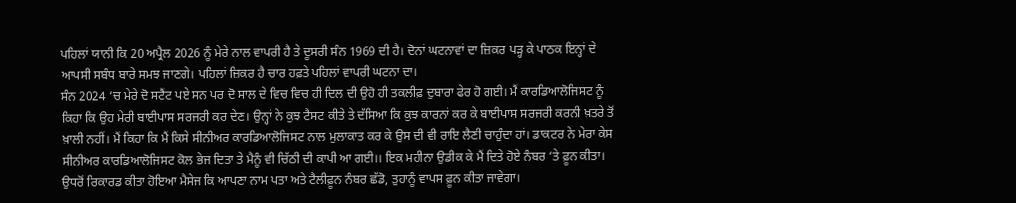ਪਹਿਲਾਂ ਯਾਨੀ ਕਿ 20 ਅਪ੍ਰੈਲ 2026 ਨੂੰ ਮੇਰੇ ਨਾਲ ਵਾਪਰੀ ਹੈ ਤੇ ਦੂਸਰੀ ਸੰਨ 1969 ਦੀ ਹੈ। ਦੋਨਾਂ ਘਟਨਾਵਾਂ ਦਾ ਜ਼ਿਕਰ ਪੜ੍ਹ ਕੇ ਪਾਠਕ ਇਨ੍ਹਾਂ ਦੇ ਆਪਸੀ ਸਬੰਧ ਬਾਰੇ ਸਮਝ ਜਾਣਗੇ। ਪਹਿਲਾਂ ਜ਼ਿਕਰ ਹੈ ਚਾਰ ਹਫ਼ਤੇ ਪਹਿਲਾਂ ਵਾਪਰੀ ਘਟਨਾ ਦਾ।
ਸੰਨ 2024 ‘ਚ ਮੇਰੇ ਦੋ ਸਟੈਂਟ ਪਏ ਸਨ ਪਰ ਦੋ ਸਾਲ ਦੇ ਵਿਚ ਵਿਚ ਹੀ ਦਿਲ ਦੀ ਉਹੋ ਹੀ ਤਕਲੀਫ਼ ਦੁਬਾਰਾ ਫੇਰ ਹੋ ਗਈ। ਮੈਂ ਕਾਰਡਿਆਲੋਜਿਸਟ ਨੂੰ ਕਿਹਾ ਕਿ ਉਹ ਮੇਰੀ ਬਾਈਪਾਸ ਸਰਜਰੀ ਕਰ ਦੇਣ। ਉਨ੍ਹਾਂ ਨੇ ਕੁਝ ਟੈਸਟ ਕੀਤੇ ਤੇ ਦੱਸਿਆ ਕਿ ਕੁਝ ਕਾਰਨਾਂ ਕਰ ਕੇ ਬਾਈਪਾਸ ਸਰਜਰੀ ਕਰਨੀ ਖ਼ਤਰੇ ਤੋਂ ਖ਼ਾਲੀ ਨਹੀਂ। ਮੈਂ ਕਿਹਾ ਕਿ ਮੈਂ ਕਿਸੇ ਸੀਨੀਅਰ ਕਾਰਡਿਆਲੋਜਿਸਟ ਨਾਲ ਮੁਲਾਕਾਤ ਕਰ ਕੇ ਉਸ ਦੀ ਵੀ ਰਾਇ ਲੈਣੀ ਚਾਹੁੰਦਾ ਹਾਂ। ਡਾਕਟਰ ਨੇ ਮੇਰਾ ਕੇਸ ਸੀਨੀਅਰ ਕਾਰਡਿਆਲੋਜਿਸਟ ਕੋਲ ਭੇਜ ਦਿਤਾ ਤੇ ਮੈਨੂੰ ਵੀ ਚਿੱਠੀ ਦੀ ਕਾਪੀ ਆ ਗਈ।। ਇਕ ਮਹੀਨਾ ਉਡੀਕ ਕੇ ਮੈਂ ਦਿਤੇ ਹੋਏ ਨੰਬਰ ‘ਤੇ ਫ਼ੂਨ ਕੀਤਾ। ਉਧਰੋਂ ਰਿਕਾਰਡ ਕੀਤਾ ਹੋਇਆ ਮੈਸੇਜ ਕਿ ਆਪਣਾ ਨਾਮ ਪਤਾ ਅਤੇ ਟੈਲੀਫ਼ੂਨ ਨੰਬਰ ਛੱਡੋ, ਤੁਹਾਨੂੰ ਵਾਪਸ ਫ਼ੂਨ ਕੀਤਾ ਜਾਵੇਗਾ।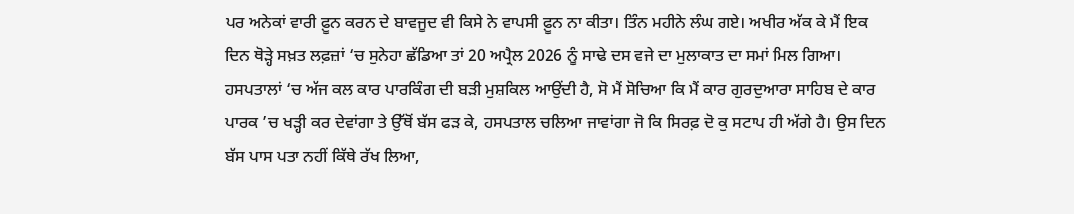ਪਰ ਅਨੇਕਾਂ ਵਾਰੀ ਫ਼ੂਨ ਕਰਨ ਦੇ ਬਾਵਜੂਦ ਵੀ ਕਿਸੇ ਨੇ ਵਾਪਸੀ ਫ਼ੂਨ ਨਾ ਕੀਤਾ। ਤਿੰਨ ਮਹੀਨੇ ਲੰਘ ਗਏ। ਅਖੀਰ ਅੱਕ ਕੇ ਮੈਂ ਇਕ ਦਿਨ ਥੋੜ੍ਹੇ ਸਖ਼ਤ ਲਫ਼ਜ਼ਾਂ ‘ਚ ਸੁਨੇਹਾ ਛੱਡਿਆ ਤਾਂ 20 ਅਪ੍ਰੈਲ 2026 ਨੂੰ ਸਾਢੇ ਦਸ ਵਜੇ ਦਾ ਮੁਲਾਕਾਤ ਦਾ ਸਮਾਂ ਮਿਲ ਗਿਆ।
ਹਸਪਤਾਲਾਂ ‘ਚ ਅੱਜ ਕਲ ਕਾਰ ਪਾਰਕਿੰਗ ਦੀ ਬੜੀ ਮੁਸ਼ਕਿਲ ਆਉਂਦੀ ਹੈ, ਸੋ ਮੈਂ ਸੋਚਿਆ ਕਿ ਮੈਂ ਕਾਰ ਗੁਰਦੁਆਰਾ ਸਾਹਿਬ ਦੇ ਕਾਰ ਪਾਰਕ ’ਚ ਖੜ੍ਹੀ ਕਰ ਦੇਵਾਂਗਾ ਤੇ ਉੱਥੋਂ ਬੱਸ ਫੜ ਕੇ, ਹਸਪਤਾਲ ਚਲਿਆ ਜਾਵਾਂਗਾ ਜੋ ਕਿ ਸਿਰਫ਼ ਦੋ ਕੁ ਸਟਾਪ ਹੀ ਅੱਗੇ ਹੈ। ਉਸ ਦਿਨ ਬੱਸ ਪਾਸ ਪਤਾ ਨਹੀਂ ਕਿੱਥੇ ਰੱਖ ਲਿਆ,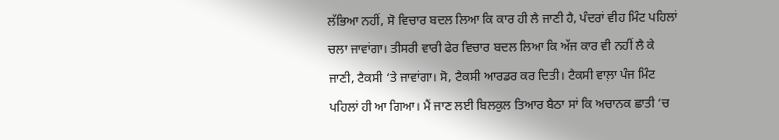ਲੱਭਿਆ ਨਹੀਂ, ਸੋ ਵਿਚਾਰ ਬਦਲ ਲਿਆ ਕਿ ਕਾਰ ਹੀ ਲੈ ਜਾਣੀ ਹੈ, ਪੰਦਰਾਂ ਵੀਹ ਮਿੰਟ ਪਹਿਲਾਂ ਚਲਾ ਜਾਵਾਂਗਾ। ਤੀਸਰੀ ਵਾਰੀ ਫੇਰ ਵਿਚਾਰ ਬਦਲ ਲਿਆ ਕਿ ਅੱਜ ਕਾਰ ਵੀ ਨਹੀਂ ਲੈ ਕੇ ਜਾਣੀ, ਟੈਕਸੀ ‘ਤੇ ਜਾਵਾਂਗਾ। ਸੋ, ਟੈਕਸੀ ਆਰਡਰ ਕਰ ਦਿਤੀ। ਟੈਕਸੀ ਵਾਲ਼ਾ ਪੰਜ ਮਿੰਟ ਪਹਿਲਾਂ ਹੀ ਆ ਗਿਆ। ਮੈਂ ਜਾਣ ਲਈ ਬਿਲਕੁਲ ਤਿਆਰ ਬੈਠਾ ਸਾਂ ਕਿ ਅਚਾਨਕ ਛਾਤੀ ‘ਚ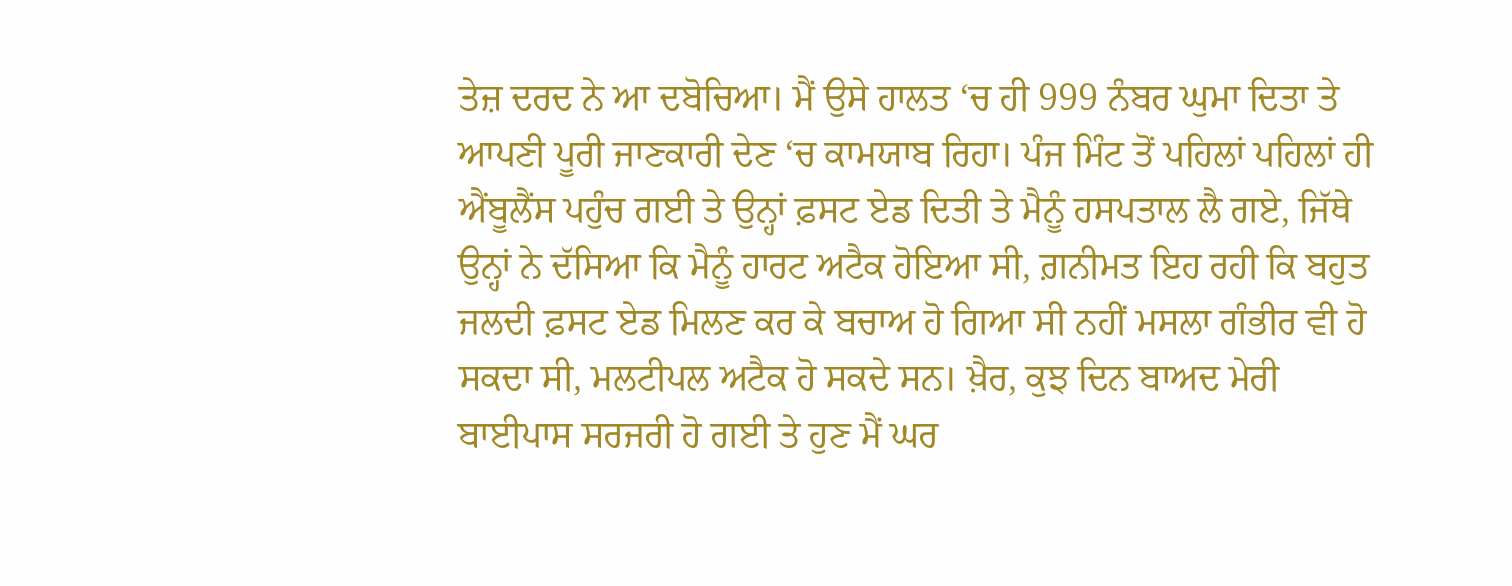ਤੇਜ਼ ਦਰਦ ਨੇ ਆ ਦਬੋਚਿਆ। ਮੈਂ ਉਸੇ ਹਾਲਤ ‘ਚ ਹੀ 999 ਨੰਬਰ ਘੁਮਾ ਦਿਤਾ ਤੇ ਆਪਣੀ ਪੂਰੀ ਜਾਣਕਾਰੀ ਦੇਣ ‘ਚ ਕਾਮਯਾਬ ਰਿਹਾ। ਪੰਜ ਮਿੰਟ ਤੋਂ ਪਹਿਲਾਂ ਪਹਿਲਾਂ ਹੀ ਐਂਬੂਲੈਂਸ ਪਹੁੰਚ ਗਈ ਤੇ ਉਨ੍ਹਾਂ ਫ਼ਸਟ ਏਡ ਦਿਤੀ ਤੇ ਮੈਨੂੰ ਹਸਪਤਾਲ ਲੈ ਗਏ, ਜਿੱਥੇ ਉਨ੍ਹਾਂ ਨੇ ਦੱਸਿਆ ਕਿ ਮੈਨੂੰ ਹਾਰਟ ਅਟੈਕ ਹੋਇਆ ਸੀ, ਗ਼ਨੀਮਤ ਇਹ ਰਹੀ ਕਿ ਬਹੁਤ ਜਲਦੀ ਫ਼ਸਟ ਏਡ ਮਿਲਣ ਕਰ ਕੇ ਬਚਾਅ ਹੋ ਗਿਆ ਸੀ ਨਹੀਂ ਮਸਲਾ ਗੰਭੀਰ ਵੀ ਹੋ ਸਕਦਾ ਸੀ, ਮਲਟੀਪਲ ਅਟੈਕ ਹੋ ਸਕਦੇ ਸਨ। ਖ਼ੈਰ, ਕੁਝ ਦਿਨ ਬਾਅਦ ਮੇਰੀ ਬਾਈਪਾਸ ਸਰਜਰੀ ਹੋ ਗਈ ਤੇ ਹੁਣ ਮੈਂ ਘਰ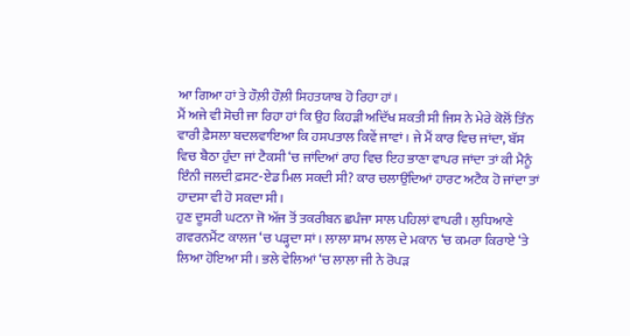ਆ ਗਿਆ ਹਾਂ ਤੇ ਹੌਲ਼ੀ ਹੌਲ਼ੀ ਸਿਹਤਯਾਬ ਹੋ ਰਿਹਾ ਹਾਂ।
ਮੈਂ ਅਜੇ ਵੀ ਸੋਚੀ ਜਾ ਰਿਹਾ ਹਾਂ ਕਿ ਉਹ ਕਿਹੜੀ ਅਦਿੱਖ ਸ਼ਕਤੀ ਸੀ ਜਿਸ ਨੇ ਮੇਰੇ ਕੋਲੋਂ ਤਿੰਨ ਵਾਰੀ ਫ਼ੈਸਲਾ ਬਦਲਵਾਇਆ ਕਿ ਹਸਪਤਾਲ ਕਿਵੇਂ ਜਾਵਾਂ। ਜੇ ਮੈਂ ਕਾਰ ਵਿਚ ਜਾਂਦਾ, ਬੱਸ ਵਿਚ ਬੈਠਾ ਹੁੰਦਾ ਜਾਂ ਟੈਕਸੀ ‘ਚ ਜਾਂਦਿਆਂ ਰਾਹ ਵਿਚ ਇਹ ਭਾਣਾ ਵਾਪਰ ਜਾਂਦਾ ਤਾਂ ਕੀ ਮੈਨੂੰ ਇੰਨੀ ਜਲਦੀ ਫ਼ਸਟ-ਏਡ ਮਿਲ ਸਕਦੀ ਸੀ? ਕਾਰ ਚਲਾਉਂਦਿਆਂ ਹਾਰਟ ਅਟੈਕ ਹੋ ਜਾਂਦਾ ਤਾਂ ਹਾਦਸਾ ਵੀ ਹੋ ਸਕਦਾ ਸੀ।
ਹੁਣ ਦੂਸਰੀ ਘਟਨਾ ਜੋ ਅੱਜ ਤੋਂ ਤਕਰੀਬਨ ਛਪੰਜਾ ਸਾਲ ਪਹਿਲਾਂ ਵਾਪਰੀ। ਲੁਧਿਆਣੇ ਗਵਰਨਮੈਂਟ ਕਾਲਜ ‘ਚ ਪੜ੍ਹਦਾ ਸਾਂ। ਲਾਲਾ ਸ਼ਾਮ ਲਾਲ ਦੇ ਮਕਾਨ ‘ਚ ਕਮਰਾ ਕਿਰਾਏ ‘ਤੇ ਲਿਆ ਹੋਇਆ ਸੀ। ਭਲੇ ਵੇਲਿਆਂ ‘ਚ ਲਾਲਾ ਜੀ ਨੇ ਰੋਪੜ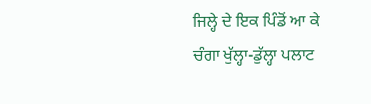ਜਿਲ੍ਹੇ ਦੇ ਇਕ ਪਿੰਡੋਂ ਆ ਕੇ ਚੰਗਾ ਖੁੱਲ੍ਹਾ-ਡੁੱਲ੍ਹਾ ਪਲਾਟ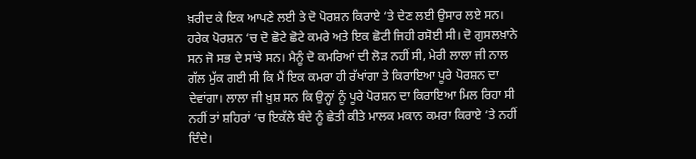ਖ਼ਰੀਦ ਕੇ ਇਕ ਆਪਣੇ ਲਈ ਤੇ ਦੋ ਪੋਰਸ਼ਨ ਕਿਰਾਏ ‘ਤੇ ਦੇਣ ਲਈ ਉਸਾਰ ਲਏ ਸਨ। ਹਰੇਕ ਪੋਰਸ਼ਨ ‘ਚ ਦੋ ਛੋਟੇ ਛੋਟੇ ਕਮਰੇ ਅਤੇ ਇਕ ਛੋਟੀ ਜਿਹੀ ਰਸੋਈ ਸੀ। ਦੋ ਗੁਸਲਖ਼ਾਨੇ ਸਨ ਜੋ ਸਭ ਦੇ ਸਾਂਝੇ ਸਨ। ਮੈਨੂੰ ਦੋ ਕਮਰਿਆਂ ਦੀ ਲੋੜ ਨਹੀਂ ਸੀ, ਮੇਰੀ ਲਾਲਾ ਜੀ ਨਾਲ ਗੱਲ ਮੁੱਕ ਗਈ ਸੀ ਕਿ ਮੈਂ ਇਕ ਕਮਰਾ ਹੀ ਰੱਖਾਂਗਾ ਤੇ ਕਿਰਾਇਆ ਪੂਰੇ ਪੋਰਸ਼ਨ ਦਾ ਦੇਵਾਂਗਾ। ਲਾਲਾ ਜੀ ਖ਼ੁਸ਼ ਸਨ ਕਿ ਉਨ੍ਹਾਂ ਨੂੰ ਪੂਰੇ ਪੋਰਸ਼ਨ ਦਾ ਕਿਰਾਇਆ ਮਿਲ ਰਿਹਾ ਸੀ ਨਹੀਂ ਤਾਂ ਸ਼ਹਿਰਾਂ ‘ਚ ਇਕੱਲੇ ਬੰਦੇ ਨੂੰ ਛੇਤੀ ਕੀਤੇ ਮਾਲਕ ਮਕਾਨ ਕਮਰਾ ਕਿਰਾਏ ‘ਤੇ ਨਹੀਂ ਦਿੰਦੇ।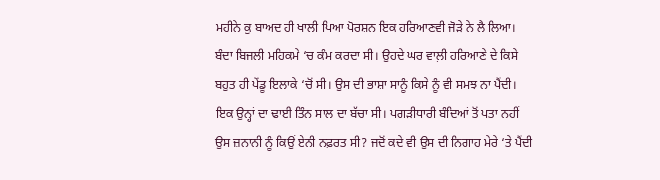ਮਹੀਨੇ ਕੁ ਬਾਅਦ ਹੀ ਖਾਲੀ ਪਿਆ ਪੋਰਸ਼ਨ ਇਕ ਹਰਿਆਣਵੀ ਜੋੜੇ ਨੇ ਲੈ ਲਿਆ। ਬੰਦਾ ਬਿਜਲੀ ਮਹਿਕਮੇ ‘ਚ ਕੰਮ ਕਰਦਾ ਸੀ। ਉਹਦੇ ਘਰ ਵਾਲ਼ੀ ਹਰਿਆਣੇ ਦੇ ਕਿਸੇ ਬਹੁਤ ਹੀ ਪੇਂਡੂ ਇਲਾਕੇ ‘ਚੋਂ ਸੀ। ਉਸ ਦੀ ਭਾਸ਼ਾ ਸਾਨੂੰ ਕਿਸੇ ਨੂੰ ਵੀ ਸਮਝ ਨਾ ਪੈਂਦੀ। ਇਕ ਉਨ੍ਹਾਂ ਦਾ ਢਾਈ ਤਿੰਨ ਸਾਲ ਦਾ ਬੱਚਾ ਸੀ। ਪਗੜੀਧਾਰੀ ਬੰਦਿਆਂ ਤੋਂ ਪਤਾ ਨਹੀਂ ਉਸ ਜ਼ਨਾਨੀ ਨੂੰ ਕਿਉਂ ਏਨੀ ਨਫ਼ਰਤ ਸੀ? ਜਦੋਂ ਕਦੇ ਵੀ ਉਸ ਦੀ ਨਿਗਾਹ ਮੇਰੇ ‘ਤੇ ਪੈਂਦੀ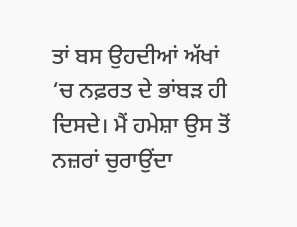ਤਾਂ ਬਸ ਉਹਦੀਆਂ ਅੱਖਾਂ ‘ਚ ਨਫ਼ਰਤ ਦੇ ਭਾਂਬੜ ਹੀ ਦਿਸਦੇ। ਮੈਂ ਹਮੇਸ਼ਾ ਉਸ ਤੋਂ ਨਜ਼ਰਾਂ ਚੁਰਾਉਂਦਾ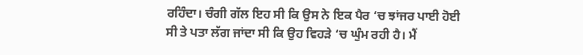ਰਹਿੰਦਾ। ਚੰਗੀ ਗੱਲ ਇਹ ਸੀ ਕਿ ਉਸ ਨੇ ਇਕ ਪੈਰ ‘ਚ ਝਾਂਜਰ ਪਾਈ ਹੋਈ ਸੀ ਤੇ ਪਤਾ ਲੱਗ ਜਾਂਦਾ ਸੀ ਕਿ ਉਹ ਵਿਹੜੇ ‘ਚ ਘੁੰਮ ਰਹੀ ਹੈ। ਮੈਂ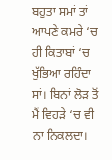ਬਹੁਤਾ ਸਮਾਂ ਤਾਂ ਆਪਣੇ ਕਮਰੇ ‘ਚ ਹੀ ਕਿਤਾਬਾਂ ‘ਚ ਖੁੱਭਿਆ ਰਹਿੰਦਾ ਸਾਂ। ਬਿਨਾਂ ਲੋੜ ਤੋਂ ਮੈਂ ਵਿਹੜੇ ‘ਚ ਵੀ ਨਾ ਨਿਕਲਦਾ।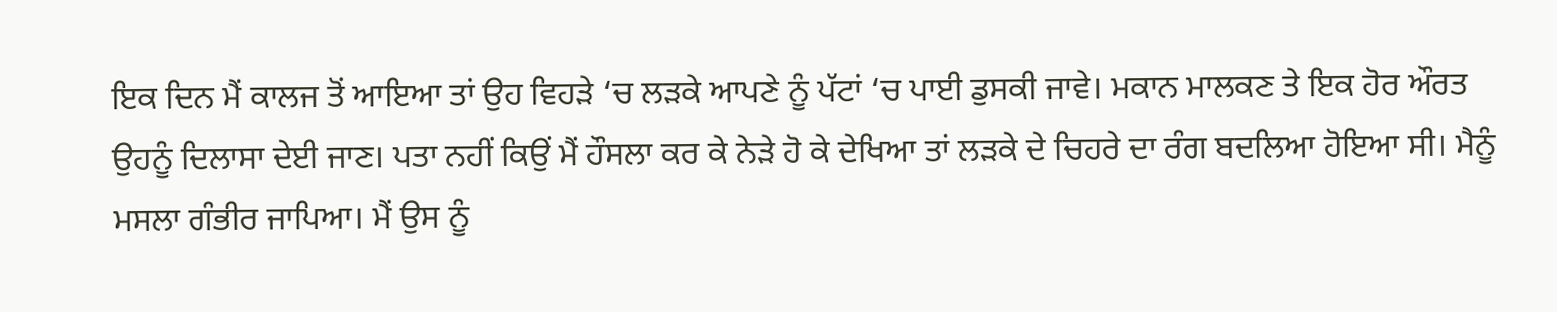ਇਕ ਦਿਨ ਮੈਂ ਕਾਲਜ ਤੋਂ ਆਇਆ ਤਾਂ ਉਹ ਵਿਹੜੇ ‘ਚ ਲੜਕੇ ਆਪਣੇ ਨੂੰ ਪੱਟਾਂ ‘ਚ ਪਾਈ ਡੁਸਕੀ ਜਾਵੇ। ਮਕਾਨ ਮਾਲਕਣ ਤੇ ਇਕ ਹੋਰ ਔਰਤ ਉਹਨੂੰ ਦਿਲਾਸਾ ਦੇਈ ਜਾਣ। ਪਤਾ ਨਹੀਂ ਕਿਉਂ ਮੈਂ ਹੌਸਲਾ ਕਰ ਕੇ ਨੇੜੇ ਹੋ ਕੇ ਦੇਖਿਆ ਤਾਂ ਲੜਕੇ ਦੇ ਚਿਹਰੇ ਦਾ ਰੰਗ ਬਦਲਿਆ ਹੋਇਆ ਸੀ। ਮੈਨੂੰ ਮਸਲਾ ਗੰਭੀਰ ਜਾਪਿਆ। ਮੈਂ ਉਸ ਨੂੰ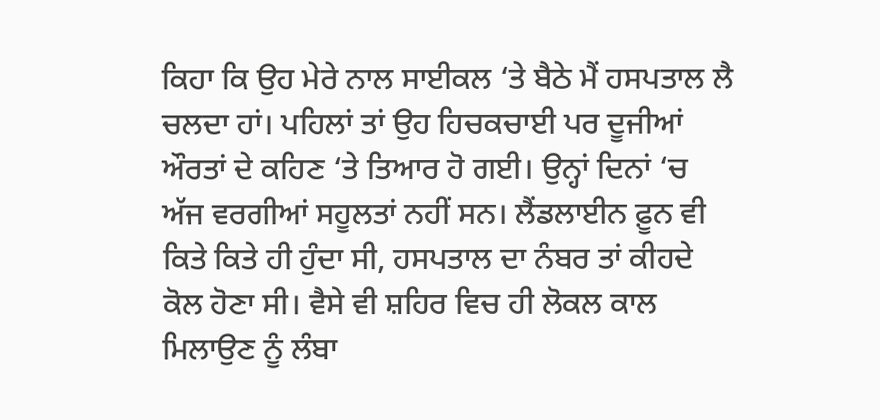ਕਿਹਾ ਕਿ ਉਹ ਮੇਰੇ ਨਾਲ ਸਾਈਕਲ ‘ਤੇ ਬੈਠੇ ਮੈਂ ਹਸਪਤਾਲ ਲੈ ਚਲਦਾ ਹਾਂ। ਪਹਿਲਾਂ ਤਾਂ ਉਹ ਹਿਚਕਚਾਈ ਪਰ ਦੂਜੀਆਂ ਔਰਤਾਂ ਦੇ ਕਹਿਣ ‘ਤੇ ਤਿਆਰ ਹੋ ਗਈ। ਉਨ੍ਹਾਂ ਦਿਨਾਂ ‘ਚ ਅੱਜ ਵਰਗੀਆਂ ਸਹੂਲਤਾਂ ਨਹੀਂ ਸਨ। ਲੈਂਡਲਾਈਨ ਫ਼ੂਨ ਵੀ ਕਿਤੇ ਕਿਤੇ ਹੀ ਹੁੰਦਾ ਸੀ, ਹਸਪਤਾਲ ਦਾ ਨੰਬਰ ਤਾਂ ਕੀਹਦੇ ਕੋਲ ਹੋਣਾ ਸੀ। ਵੈਸੇ ਵੀ ਸ਼ਹਿਰ ਵਿਚ ਹੀ ਲੋਕਲ ਕਾਲ ਮਿਲਾਉਣ ਨੂੰ ਲੰਬਾ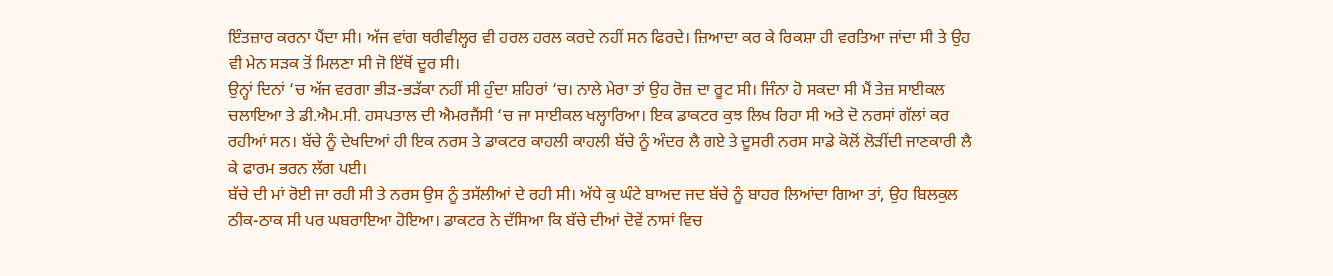ਇੰਤਜ਼ਾਰ ਕਰਨਾ ਪੈਂਦਾ ਸੀ। ਅੱਜ ਵਾਂਗ ਥਰੀਵੀਲ੍ਹਰ ਵੀ ਹਰਲ ਹਰਲ ਕਰਦੇ ਨਹੀਂ ਸਨ ਫਿਰਦੇ। ਜ਼ਿਆਦਾ ਕਰ ਕੇ ਰਿਕਸ਼ਾ ਹੀ ਵਰਤਿਆ ਜਾਂਦਾ ਸੀ ਤੇ ਉਹ ਵੀ ਮੇਨ ਸੜਕ ਤੋਂ ਮਿਲਣਾ ਸੀ ਜੋ ਇੱਥੋਂ ਦੂਰ ਸੀ।
ਉਨ੍ਹਾਂ ਦਿਨਾਂ ‘ਚ ਅੱਜ ਵਰਗਾ ਭੀੜ-ਭੜੱਕਾ ਨਹੀਂ ਸੀ ਹੁੰਦਾ ਸ਼ਹਿਰਾਂ ‘ਚ। ਨਾਲੇ ਮੇਰਾ ਤਾਂ ਉਹ ਰੋਜ਼ ਦਾ ਰੂਟ ਸੀ। ਜਿੰਨਾ ਹੋ ਸਕਦਾ ਸੀ ਮੈਂ ਤੇਜ਼ ਸਾਈਕਲ ਚਲਾਇਆ ਤੇ ਡੀ.ਐਮ.ਸੀ. ਹਸਪਤਾਲ ਦੀ ਐਮਰਜੈਂਸੀ ‘ਚ ਜਾ ਸਾਈਕਲ ਖਲ੍ਹਾਰਿਆ। ਇਕ ਡਾਕਟਰ ਕੁਝ ਲਿਖ ਰਿਹਾ ਸੀ ਅਤੇ ਦੋ ਨਰਸਾਂ ਗੱਲਾਂ ਕਰ ਰਹੀਆਂ ਸਨ। ਬੱਚੇ ਨੂੰ ਦੇਖਦਿਆਂ ਹੀ ਇਕ ਨਰਸ ਤੇ ਡਾਕਟਰ ਕਾਹਲੀ ਕਾਹਲੀ ਬੱਚੇ ਨੂੰ ਅੰਦਰ ਲੈ ਗਏ ਤੇ ਦੂਸਰੀ ਨਰਸ ਸਾਡੇ ਕੋਲੋਂ ਲੋੜੀਂਦੀ ਜਾਣਕਾਰੀ ਲੈ ਕੇ ਫਾਰਮ ਭਰਨ ਲੱਗ ਪਈ।
ਬੱਚੇ ਦੀ ਮਾਂ ਰੋਈ ਜਾ ਰਹੀ ਸੀ ਤੇ ਨਰਸ ਉਸ ਨੂੰ ਤਸੱਲੀਆਂ ਦੇ ਰਹੀ ਸੀ। ਅੱਧੇ ਕੁ ਘੰਟੇ ਬਾਅਦ ਜਦ ਬੱਚੇ ਨੂੰ ਬਾਹਰ ਲਿਆਂਦਾ ਗਿਆ ਤਾਂ, ਉਹ ਬਿਲਕੁਲ ਠੀਕ-ਠਾਕ ਸੀ ਪਰ ਘਬਰਾਇਆ ਹੋਇਆ। ਡਾਕਟਰ ਨੇ ਦੱਸਿਆ ਕਿ ਬੱਚੇ ਦੀਆਂ ਦੋਵੇਂ ਨਾਸਾਂ ਵਿਚ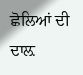ਛੋਲਿਆਂ ਦੀ ਦਾਲ਼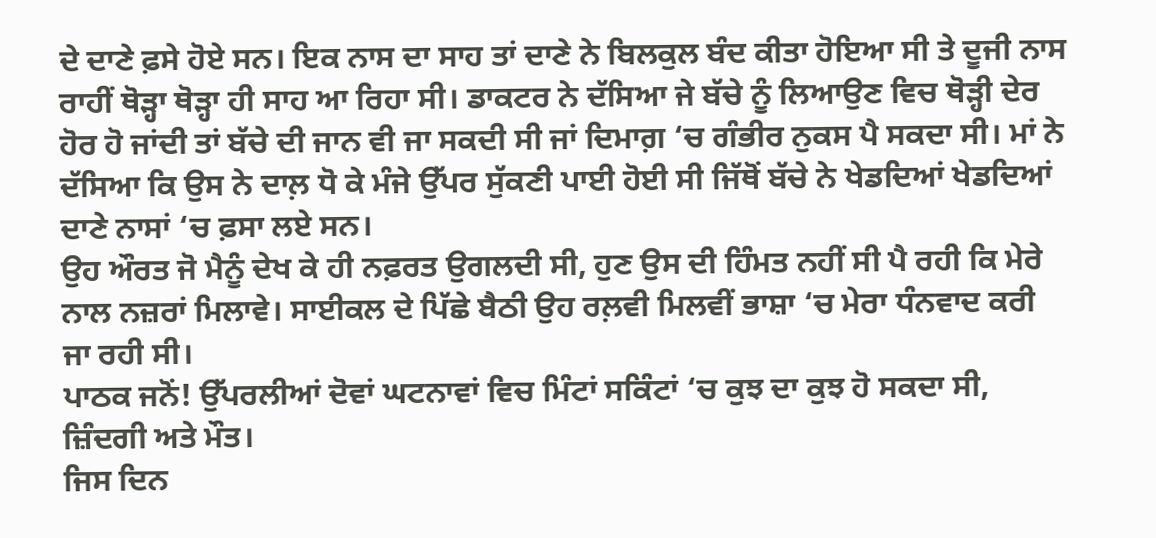ਦੇ ਦਾਣੇ ਫ਼ਸੇ ਹੋਏ ਸਨ। ਇਕ ਨਾਸ ਦਾ ਸਾਹ ਤਾਂ ਦਾਣੇ ਨੇ ਬਿਲਕੁਲ ਬੰਦ ਕੀਤਾ ਹੋਇਆ ਸੀ ਤੇ ਦੂਜੀ ਨਾਸ ਰਾਹੀਂ ਥੋੜ੍ਹਾ ਥੋੜ੍ਹਾ ਹੀ ਸਾਹ ਆ ਰਿਹਾ ਸੀ। ਡਾਕਟਰ ਨੇ ਦੱਸਿਆ ਜੇ ਬੱਚੇ ਨੂੰ ਲਿਆਉਣ ਵਿਚ ਥੋੜ੍ਹੀ ਦੇਰ ਹੋਰ ਹੋ ਜਾਂਦੀ ਤਾਂ ਬੱਚੇ ਦੀ ਜਾਨ ਵੀ ਜਾ ਸਕਦੀ ਸੀ ਜਾਂ ਦਿਮਾਗ਼ ‘ਚ ਗੰਭੀਰ ਨੁਕਸ ਪੈ ਸਕਦਾ ਸੀ। ਮਾਂ ਨੇ ਦੱਸਿਆ ਕਿ ਉਸ ਨੇ ਦਾਲ਼ ਧੋ ਕੇ ਮੰਜੇ ਉੱਪਰ ਸੁੱਕਣੀ ਪਾਈ ਹੋਈ ਸੀ ਜਿੱਥੋਂ ਬੱਚੇ ਨੇ ਖੇਡਦਿਆਂ ਖੇਡਦਿਆਂ ਦਾਣੇ ਨਾਸਾਂ ‘ਚ ਫ਼ਸਾ ਲਏ ਸਨ।
ਉਹ ਔਰਤ ਜੋ ਮੈਨੂੰ ਦੇਖ ਕੇ ਹੀ ਨਫ਼ਰਤ ਉਗਲਦੀ ਸੀ, ਹੁਣ ਉਸ ਦੀ ਹਿੰਮਤ ਨਹੀਂ ਸੀ ਪੈ ਰਹੀ ਕਿ ਮੇਰੇ ਨਾਲ ਨਜ਼ਰਾਂ ਮਿਲਾਵੇ। ਸਾਈਕਲ ਦੇ ਪਿੱਛੇ ਬੈਠੀ ਉਹ ਰਲ਼ਵੀ ਮਿਲਵੀਂ ਭਾਸ਼ਾ ‘ਚ ਮੇਰਾ ਧੰਨਵਾਦ ਕਰੀ ਜਾ ਰਹੀ ਸੀ।
ਪਾਠਕ ਜਨੋਂ! ਉੱਪਰਲੀਆਂ ਦੋਵਾਂ ਘਟਨਾਵਾਂ ਵਿਚ ਮਿੰਟਾਂ ਸਕਿੰਟਾਂ ‘ਚ ਕੁਝ ਦਾ ਕੁਝ ਹੋ ਸਕਦਾ ਸੀ, ਜ਼ਿੰਦਗੀ ਅਤੇ ਮੌਤ।
ਜਿਸ ਦਿਨ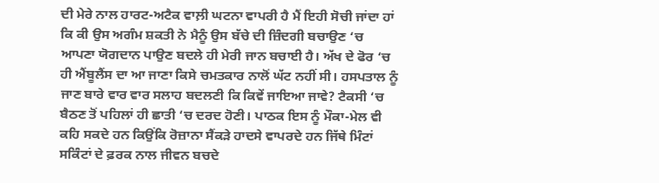ਦੀ ਮੇਰੇ ਨਾਲ ਹਾਰਟ-ਅਟੈਕ ਵਾਲ਼ੀ ਘਟਨਾ ਵਾਪਰੀ ਹੈ ਮੈਂ ਇਹੀ ਸੋਚੀ ਜਾਂਦਾ ਹਾਂ ਕਿ ਕੀ ਉਸ ਅਗੰਮ ਸ਼ਕਤੀ ਨੇ ਮੈਨੂੰ ਉਸ ਬੱਚੇ ਦੀ ਜ਼ਿੰਦਗੀ ਬਚਾਉਣ ‘ਚ ਆਪਣਾ ਯੋਗਦਾਨ ਪਾਉਣ ਬਦਲੇ ਹੀ ਮੇਰੀ ਜਾਨ ਬਚਾਈ ਹੈ। ਅੱਖ ਦੇ ਫੋਰ ‘ਚ ਹੀ ਐਂਬੂਲੈਂਸ ਦਾ ਆ ਜਾਣਾ ਕਿਸੇ ਚਮਤਕਾਰ ਨਾਲੋਂ ਘੱਟ ਨਹੀਂ ਸੀ। ਹਸਪਤਾਲ ਨੂੰ ਜਾਣ ਬਾਰੇ ਵਾਰ ਵਾਰ ਸਲਾਹ ਬਦਲਣੀ ਕਿ ਕਿਵੇਂ ਜਾਇਆ ਜਾਵੇ? ਟੈਕਸੀ ‘ਚ ਬੈਠਣ ਤੋਂ ਪਹਿਲਾਂ ਹੀ ਛਾਤੀ ‘ਚ ਦਰਦ ਹੋਣੀ। ਪਾਠਕ ਇਸ ਨੂੰ ਮੌਕਾ-ਮੇਲ ਵੀ ਕਹਿ ਸਕਦੇ ਹਨ ਕਿਉਂਕਿ ਰੋਜ਼ਾਨਾ ਸੈਂਕੜੇ ਹਾਦਸੇ ਵਾਪਰਦੇ ਹਨ ਜਿੱਥੇ ਮਿੰਟਾਂ ਸਕਿੰਟਾਂ ਦੇ ਫ਼ਰਕ ਨਾਲ ਜੀਵਨ ਬਚਦੇ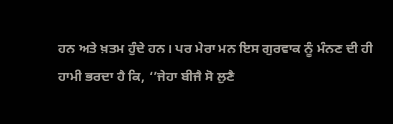ਹਨ ਅਤੇ ਖ਼ਤਮ ਹੁੰਦੇ ਹਨ। ਪਰ ਮੇਰਾ ਮਨ ਇਸ ਗੁਰਵਾਕ ਨੂੰ ਮੰਨਣ ਦੀ ਹੀ ਹਾਮੀ ਭਰਦਾ ਹੈ ਕਿ, ‘’ਜੇਹਾ ਬੀਜੈ ਸੋ ਲੁਣੈ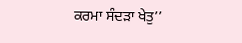ਕਰਮਾ ਸੰਦੜਾ ਖੇਤੁ’’